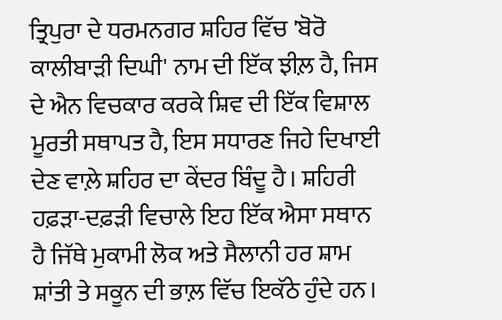ਤ੍ਰਿਪੁਰਾ ਦੇ ਧਰਮਨਗਰ ਸ਼ਹਿਰ ਵਿੱਚ 'ਬੋਰੋ ਕਾਲੀਬਾੜੀ ਦਿਘੀ' ਨਾਮ ਦੀ ਇੱਕ ਝੀਲ਼ ਹੈ, ਜਿਸ ਦੇ ਐਨ ਵਿਚਕਾਰ ਕਰਕੇ ਸ਼ਿਵ ਦੀ ਇੱਕ ਵਿਸ਼ਾਲ ਮੂਰਤੀ ਸਥਾਪਤ ਹੈ, ਇਸ ਸਧਾਰਣ ਜਿਹੇ ਦਿਖਾਈ ਦੇਣ ਵਾਲ਼ੇ ਸ਼ਹਿਰ ਦਾ ਕੇਂਦਰ ਬਿੰਦੂ ਹੈ। ਸ਼ਹਿਰੀ ਹਫ਼ੜਾ-ਦਫ਼ੜੀ ਵਿਚਾਲੇ ਇਹ ਇੱਕ ਐਸਾ ਸਥਾਨ ਹੈ ਜਿੱਥੇ ਮੁਕਾਮੀ ਲੋਕ ਅਤੇ ਸੈਲਾਨੀ ਹਰ ਸ਼ਾਮ ਸ਼ਾਂਤੀ ਤੇ ਸਕੂਨ ਦੀ ਭਾਲ਼ ਵਿੱਚ ਇਕੱਠੇ ਹੁੰਦੇ ਹਨ।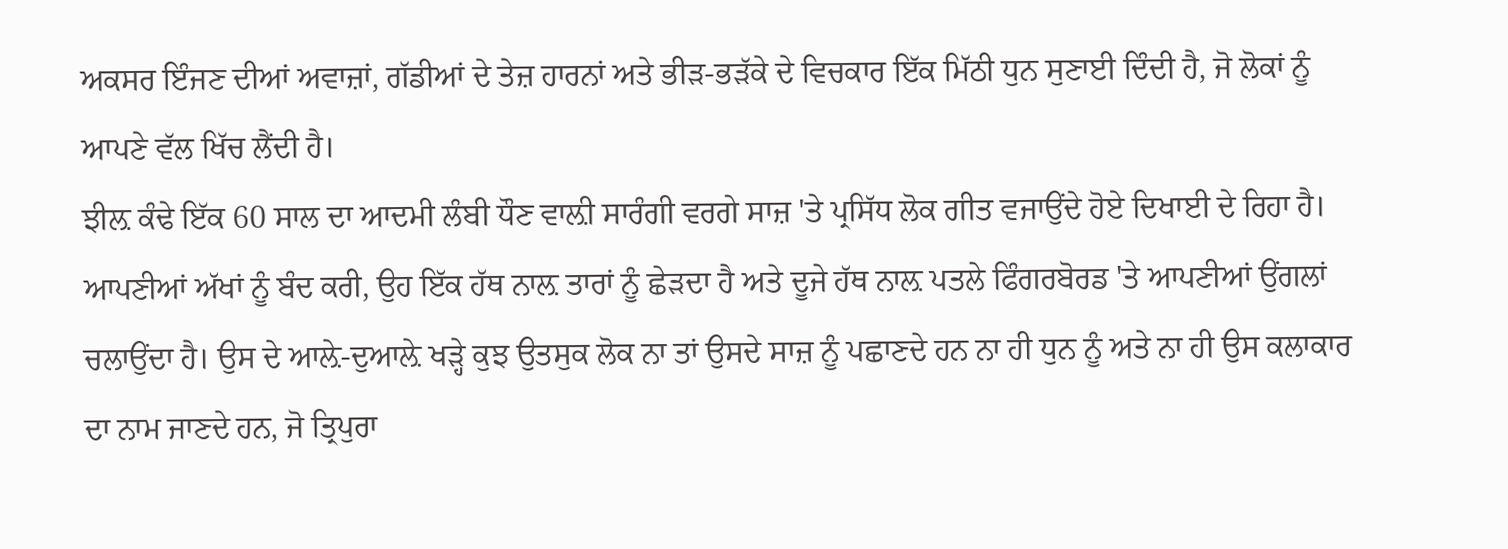ਅਕਸਰ ਇੰਜਣ ਦੀਆਂ ਅਵਾਜ਼ਾਂ, ਗੱਡੀਆਂ ਦੇ ਤੇਜ਼ ਹਾਰਨਾਂ ਅਤੇ ਭੀੜ-ਭੜੱਕੇ ਦੇ ਵਿਚਕਾਰ ਇੱਕ ਮਿੱਠੀ ਧੁਨ ਸੁਣਾਈ ਦਿੰਦੀ ਹੈ, ਜੋ ਲੋਕਾਂ ਨੂੰ ਆਪਣੇ ਵੱਲ ਖਿੱਚ ਲੈਂਦੀ ਹੈ।
ਝੀਲ਼ ਕੰਢੇ ਇੱਕ 60 ਸਾਲ ਦਾ ਆਦਮੀ ਲੰਬੀ ਧੌਣ ਵਾਲ਼ੀ ਸਾਰੰਗੀ ਵਰਗੇ ਸਾਜ਼ 'ਤੇ ਪ੍ਰਸਿੱਧ ਲੋਕ ਗੀਤ ਵਜਾਉਂਦੇ ਹੋਏ ਦਿਖਾਈ ਦੇ ਰਿਹਾ ਹੈ। ਆਪਣੀਆਂ ਅੱਖਾਂ ਨੂੰ ਬੰਦ ਕਰੀ, ਉਹ ਇੱਕ ਹੱਥ ਨਾਲ਼ ਤਾਰਾਂ ਨੂੰ ਛੇੜਦਾ ਹੈ ਅਤੇ ਦੂਜੇ ਹੱਥ ਨਾਲ਼ ਪਤਲੇ ਫਿੰਗਰਬੋਰਡ 'ਤੇ ਆਪਣੀਆਂ ਉਂਗਲਾਂ ਚਲਾਉਂਦਾ ਹੈ। ਉਸ ਦੇ ਆਲ਼ੇ-ਦੁਆਲ਼ੇ ਖੜ੍ਹੇ ਕੁਝ ਉਤਸੁਕ ਲੋਕ ਨਾ ਤਾਂ ਉਸਦੇ ਸਾਜ਼ ਨੂੰ ਪਛਾਣਦੇ ਹਨ ਨਾ ਹੀ ਧੁਨ ਨੂੰ ਅਤੇ ਨਾ ਹੀ ਉਸ ਕਲਾਕਾਰ ਦਾ ਨਾਮ ਜਾਣਦੇ ਹਨ, ਜੋ ਤ੍ਰਿਪੁਰਾ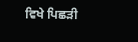ਵਿਖੇ ਪਿਛੜੀ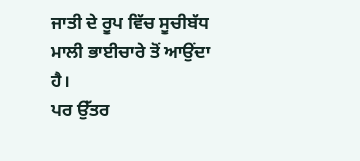ਜਾਤੀ ਦੇ ਰੂਪ ਵਿੱਚ ਸੂਚੀਬੱਧ ਮਾਲੀ ਭਾਈਚਾਰੇ ਤੋਂ ਆਉਂਦਾ ਹੈ।
ਪਰ ਉੱਤਰ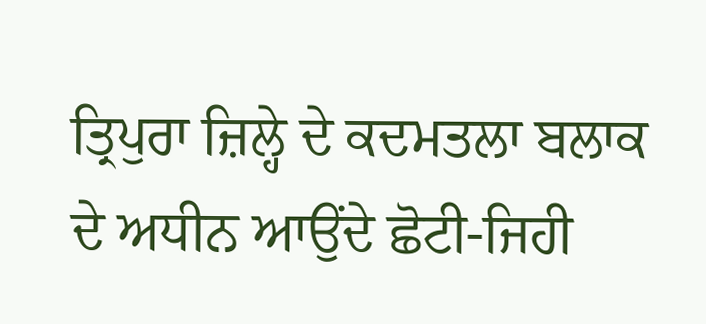ਤ੍ਰਿਪੁਰਾ ਜ਼ਿਲ੍ਹੇ ਦੇ ਕਦਮਤਲਾ ਬਲਾਕ ਦੇ ਅਧੀਨ ਆਉਂਦੇ ਛੋਟੀ-ਜਿਹੀ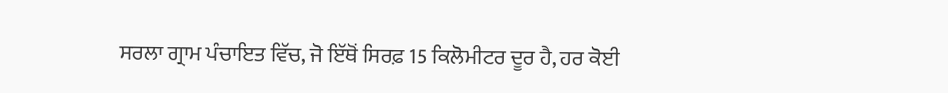ਸਰਲਾ ਗ੍ਰਾਮ ਪੰਚਾਇਤ ਵਿੱਚ, ਜੋ ਇੱਥੋਂ ਸਿਰਫ਼ 15 ਕਿਲੋਮੀਟਰ ਦੂਰ ਹੈ, ਹਰ ਕੋਈ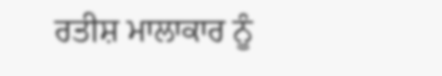ਰਤੀਸ਼ ਮਾਲਾਕਾਰ ਨੂੰ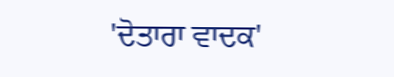'ਦੋਤਾਰਾ ਵਾਦਕ'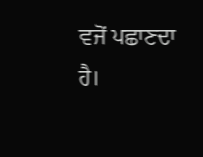ਵਜੋਂ ਪਛਾਣਦਾ ਹੈ।